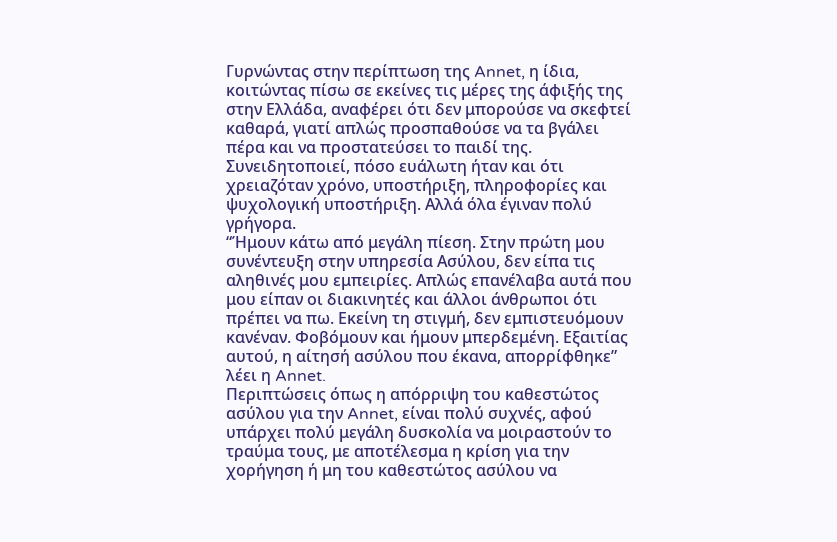Γυρνώντας στην περίπτωση της Annet, η ίδια, κοιτώντας πίσω σε εκείνες τις μέρες της άφιξής της στην Ελλάδα, αναφέρει ότι δεν μπορούσε να σκεφτεί καθαρά, γιατί απλώς προσπαθούσε να τα βγάλει πέρα και να προστατεύσει το παιδί της. Συνειδητοποιεί, πόσο ευάλωτη ήταν και ότι χρειαζόταν χρόνο, υποστήριξη, πληροφορίες και ψυχολογική υποστήριξη. Αλλά όλα έγιναν πολύ γρήγορα.
“Ήμουν κάτω από μεγάλη πίεση. Στην πρώτη μου συνέντευξη στην υπηρεσία Ασύλου, δεν είπα τις αληθινές μου εμπειρίες. Απλώς επανέλαβα αυτά που μου είπαν οι διακινητές και άλλοι άνθρωποι ότι πρέπει να πω. Εκείνη τη στιγμή, δεν εμπιστευόμουν κανέναν. Φοβόμουν και ήμουν μπερδεμένη. Εξαιτίας αυτού, η αίτησή ασύλου που έκανα, απορρίφθηκε” λέει η Annet.
Περιπτώσεις όπως η απόρριψη του καθεστώτος ασύλου για την Annet, είναι πολύ συχνές, αφού υπάρχει πολύ μεγάλη δυσκολία να μοιραστούν το τραύμα τους, με αποτέλεσμα η κρίση για την χορήγηση ή μη του καθεστώτος ασύλου να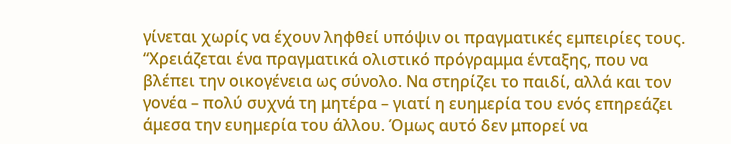γίνεται χωρίς να έχουν ληφθεί υπόψιν οι πραγματικές εμπειρίες τους.
“Χρειάζεται ένα πραγματικά ολιστικό πρόγραμμα ένταξης, που να βλέπει την οικογένεια ως σύνολο. Να στηρίζει το παιδί, αλλά και τον γονέα – πολύ συχνά τη μητέρα – γιατί η ευημερία του ενός επηρεάζει άμεσα την ευημερία του άλλου. Όμως αυτό δεν μπορεί να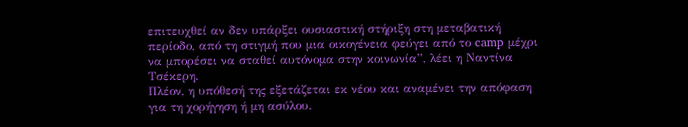επιτευχθεί αν δεν υπάρξει ουσιαστική στήριξη στη μεταβατική περίοδο, από τη στιγμή που μια οικογένεια φεύγει από το camp μέχρι να μπορέσει να σταθεί αυτόνομα στην κοινωνία”, λέει η Ναντίνα Τσέκερη.
Πλέον, η υπόθεσή της εξετάζεται εκ νέου και αναμένει την απόφαση για τη χορήγηση ή μη ασύλου.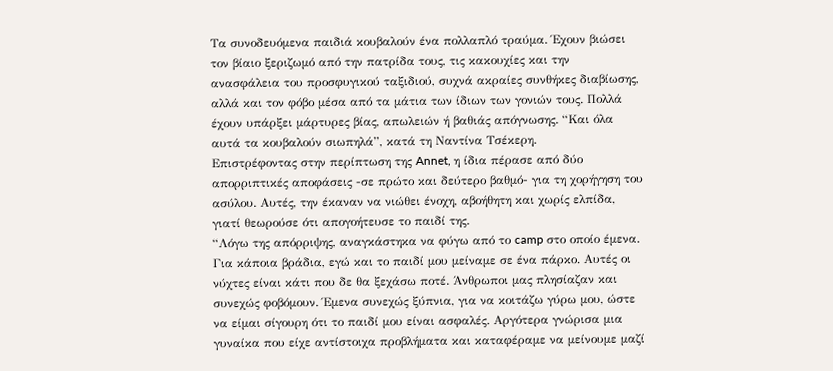Τα συνοδευόμενα παιδιά κουβαλούν ένα πολλαπλό τραύμα. Έχουν βιώσει τον βίαιο ξεριζωμό από την πατρίδα τους, τις κακουχίες και την ανασφάλεια του προσφυγικού ταξιδιού, συχνά ακραίες συνθήκες διαβίωσης, αλλά και τον φόβο μέσα από τα μάτια των ίδιων των γονιών τους. Πολλά έχουν υπάρξει μάρτυρες βίας, απωλειών ή βαθιάς απόγνωσης. “Και όλα αυτά τα κουβαλούν σιωπηλά”, κατά τη Ναντίνα Τσέκερη.
Επιστρέφοντας στην περίπτωση της Annet, η ίδια πέρασε από δύο απορριπτικές αποφάσεις -σε πρώτο και δεύτερο βαθμό- για τη χορήγηση του ασύλου. Αυτές, την έκαναν να νιώθει ένοχη, αβοήθητη και χωρίς ελπίδα, γιατί θεωρούσε ότι απογοήτευσε το παιδί της.
“Λόγω της απόρριψης, αναγκάστηκα να φύγω από το camp στο οποίο έμενα. Για κάποια βράδια, εγώ και το παιδί μου μείναμε σε ένα πάρκο. Αυτές οι νύχτες είναι κάτι που δε θα ξεχάσω ποτέ. Άνθρωποι μας πλησίαζαν και συνεχώς φοβόμουν. Έμενα συνεχώς ξύπνια, για να κοιτάζω γύρω μου, ώστε να είμαι σίγουρη ότι το παιδί μου είναι ασφαλές. Αργότερα γνώρισα μια γυναίκα που είχε αντίστοιχα προβλήματα και καταφέραμε να μείνουμε μαζί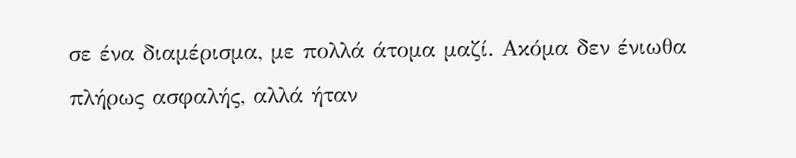σε ένα διαμέρισμα, με πολλά άτομα μαζί. Ακόμα δεν ένιωθα πλήρως ασφαλής, αλλά ήταν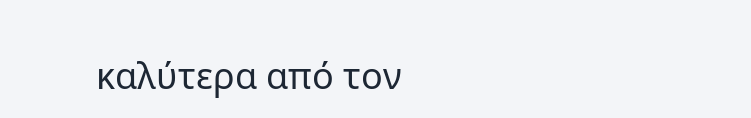καλύτερα από τον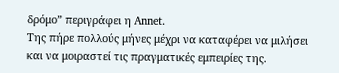δρόμο” περιγράφει η Annet.
Της πήρε πολλούς μήνες μέχρι να καταφέρει να μιλήσει και να μοιραστεί τις πραγματικές εμπειρίες της.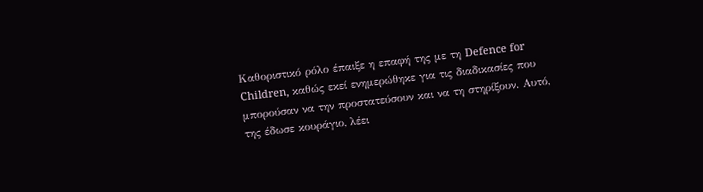Καθοριστικό ρόλο έπαιξε η επαφή της με τη Defence for Children, καθώς εκεί ενημερώθηκε για τις διαδικασίες που μπορούσαν να την προστατεύσουν και να τη στηρίξουν. Αυτό, της έδωσε κουράγιο, λέει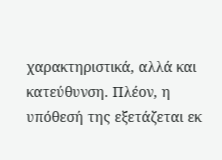χαρακτηριστικά, αλλά και κατεύθυνση. Πλέον, η υπόθεσή της εξετάζεται εκ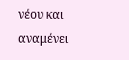νέου και αναμένει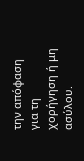την απόφαση για τη χορήγηση ή μη ασύλου.